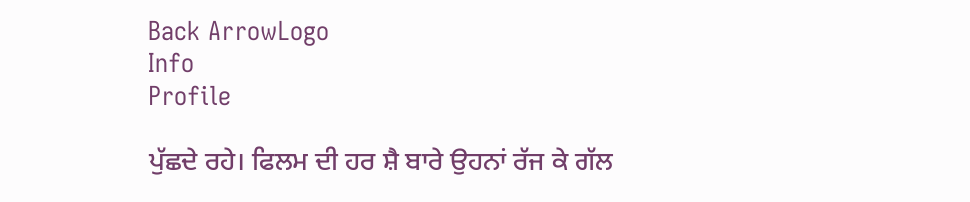Back ArrowLogo
Info
Profile

ਪੁੱਛਦੇ ਰਹੇ। ਫਿਲਮ ਦੀ ਹਰ ਸ਼ੈ ਬਾਰੇ ਉਹਨਾਂ ਰੱਜ ਕੇ ਗੱਲ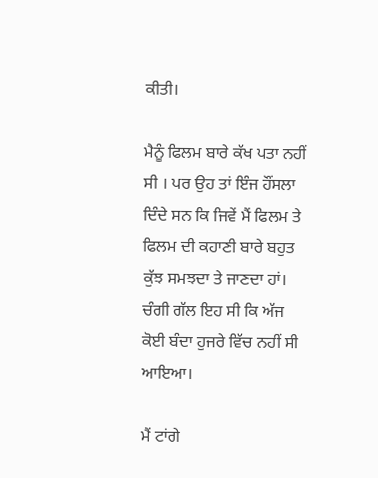ਕੀਤੀ।

ਮੈਨੂੰ ਫਿਲਮ ਬਾਰੇ ਕੱਖ ਪਤਾ ਨਹੀਂ ਸੀ । ਪਰ ਉਹ ਤਾਂ ਇੰਜ ਹੌਂਸਲਾ ਦਿੰਦੇ ਸਨ ਕਿ ਜਿਵੇਂ ਮੈਂ ਫਿਲਮ ਤੇ ਫਿਲਮ ਦੀ ਕਹਾਣੀ ਬਾਰੇ ਬਹੁਤ ਕੁੱਝ ਸਮਝਦਾ ਤੇ ਜਾਣਦਾ ਹਾਂ। ਚੰਗੀ ਗੱਲ ਇਹ ਸੀ ਕਿ ਅੱਜ ਕੋਈ ਬੰਦਾ ਹੁਜਰੇ ਵਿੱਚ ਨਹੀਂ ਸੀ ਆਇਆ।

ਮੈਂ ਟਾਂਗੇ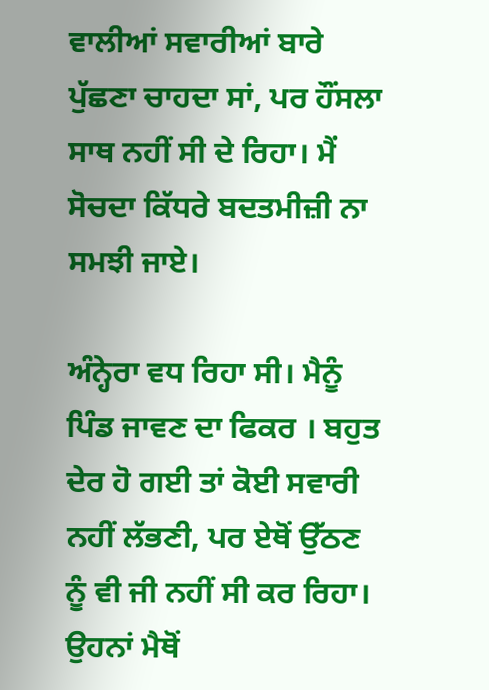ਵਾਲੀਆਂ ਸਵਾਰੀਆਂ ਬਾਰੇ ਪੁੱਛਣਾ ਚਾਹਦਾ ਸਾਂ, ਪਰ ਹੌਂਸਲਾ ਸਾਥ ਨਹੀਂ ਸੀ ਦੇ ਰਿਹਾ। ਮੈਂ ਸੋਚਦਾ ਕਿੱਧਰੇ ਬਦਤਮੀਜ਼ੀ ਨਾ ਸਮਝੀ ਜਾਏ।

ਅੰਨ੍ਹੇਰਾ ਵਧ ਰਿਹਾ ਸੀ। ਮੈਨੂੰ ਪਿੰਡ ਜਾਵਣ ਦਾ ਫਿਕਰ । ਬਹੁਤ ਦੇਰ ਹੋ ਗਈ ਤਾਂ ਕੋਈ ਸਵਾਰੀ ਨਹੀਂ ਲੱਭਣੀ, ਪਰ ਏਥੋਂ ਉੱਠਣ ਨੂੰ ਵੀ ਜੀ ਨਹੀਂ ਸੀ ਕਰ ਰਿਹਾ। ਉਹਨਾਂ ਮੈਥੋਂ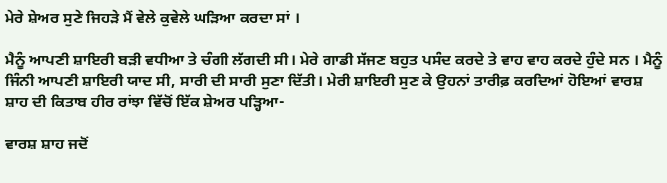ਮੇਰੇ ਸ਼ੇਅਰ ਸੁਣੇ ਜਿਹੜੇ ਮੈਂ ਵੇਲੇ ਕੁਵੇਲੇ ਘੜਿਆ ਕਰਦਾ ਸਾਂ ।

ਮੈਨੂੰ ਆਪਣੀ ਸ਼ਾਇਰੀ ਬੜੀ ਵਧੀਆ ਤੇ ਚੰਗੀ ਲੱਗਦੀ ਸੀ। ਮੇਰੇ ਗਾਡੀ ਸੱਜਣ ਬਹੁਤ ਪਸੰਦ ਕਰਦੇ ਤੇ ਵਾਹ ਵਾਹ ਕਰਦੇ ਹੁੰਦੇ ਸਨ । ਮੈਨੂੰ ਜਿੰਨੀ ਆਪਣੀ ਸ਼ਾਇਰੀ ਯਾਦ ਸੀ, ਸਾਰੀ ਦੀ ਸਾਰੀ ਸੁਣਾ ਦਿੱਤੀ। ਮੇਰੀ ਸ਼ਾਇਰੀ ਸੁਣ ਕੇ ਉਹਨਾਂ ਤਾਰੀਫ਼ ਕਰਦਿਆਂ ਹੋਇਆਂ ਵਾਰਸ਼ ਸ਼ਾਹ ਦੀ ਕਿਤਾਬ ਹੀਰ ਰਾਂਝਾ ਵਿੱਚੋਂ ਇੱਕ ਸ਼ੇਅਰ ਪੜ੍ਹਿਆ-

ਵਾਰਸ਼ ਸ਼ਾਹ ਜਦੋਂ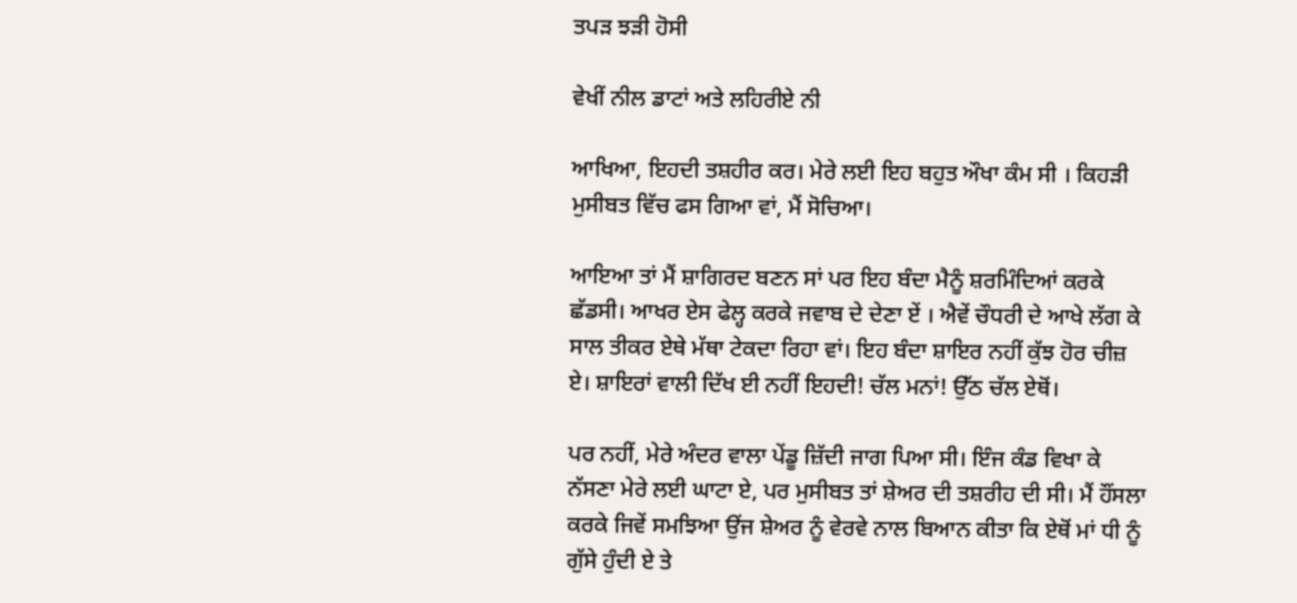ਤਪੜ ਝੜੀ ਹੋਸੀ

ਵੇਖੀਂ ਨੀਲ ਡਾਟਾਂ ਅਤੇ ਲਹਿਰੀਏ ਨੀ

ਆਖਿਆ, ਇਹਦੀ ਤਸ਼ਹੀਰ ਕਰ। ਮੇਰੇ ਲਈ ਇਹ ਬਹੁਤ ਔਖਾ ਕੰਮ ਸੀ । ਕਿਹੜੀ ਮੁਸੀਬਤ ਵਿੱਚ ਫਸ ਗਿਆ ਵਾਂ, ਮੈਂ ਸੋਚਿਆ।

ਆਇਆ ਤਾਂ ਮੈਂ ਸ਼ਾਗਿਰਦ ਬਣਨ ਸਾਂ ਪਰ ਇਹ ਬੰਦਾ ਮੈਨੂੰ ਸ਼ਰਮਿੰਦਿਆਂ ਕਰਕੇ ਛੱਡਸੀ। ਆਖਰ ਏਸ ਫੇਲ੍ਹ ਕਰਕੇ ਜਵਾਬ ਦੇ ਦੇਣਾ ਏਂ । ਐਵੇਂ ਚੌਧਰੀ ਦੇ ਆਖੇ ਲੱਗ ਕੇ ਸਾਲ ਤੀਕਰ ਏਥੇ ਮੱਥਾ ਟੇਕਦਾ ਰਿਹਾ ਵਾਂ। ਇਹ ਬੰਦਾ ਸ਼ਾਇਰ ਨਹੀਂ ਕੁੱਝ ਹੋਰ ਚੀਜ਼ ਏ। ਸ਼ਾਇਰਾਂ ਵਾਲੀ ਦਿੱਖ ਈ ਨਹੀਂ ਇਹਦੀ! ਚੱਲ ਮਨਾਂ! ਉੱਠ ਚੱਲ ਏਥੋਂ।

ਪਰ ਨਹੀਂ, ਮੇਰੇ ਅੰਦਰ ਵਾਲਾ ਪੇਂਡੂ ਜ਼ਿੱਦੀ ਜਾਗ ਪਿਆ ਸੀ। ਇੰਜ ਕੰਡ ਵਿਖਾ ਕੇ ਨੱਸਣਾ ਮੇਰੇ ਲਈ ਘਾਟਾ ਏ, ਪਰ ਮੁਸੀਬਤ ਤਾਂ ਸ਼ੇਅਰ ਦੀ ਤਸ਼ਰੀਹ ਦੀ ਸੀ। ਮੈਂ ਹੌਂਸਲਾ ਕਰਕੇ ਜਿਵੇਂ ਸਮਝਿਆ ਉਂਜ ਸ਼ੇਅਰ ਨੂੰ ਵੇਰਵੇ ਨਾਲ ਬਿਆਨ ਕੀਤਾ ਕਿ ਏਥੋਂ ਮਾਂ ਧੀ ਨੂੰ ਗੁੱਸੇ ਹੁੰਦੀ ਏ ਤੇ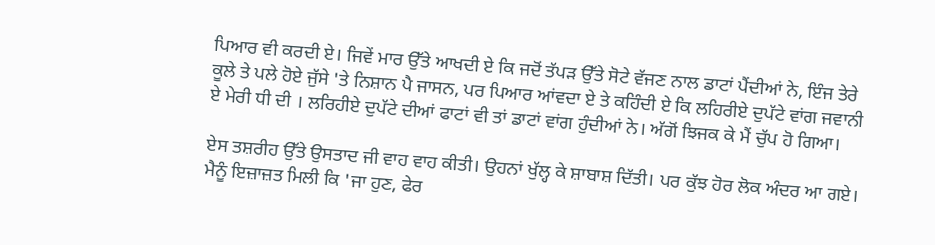ਪਿਆਰ ਵੀ ਕਰਦੀ ਏ। ਜਿਵੇਂ ਮਾਰ ਉੱਤੇ ਆਖਦੀ ਏ ਕਿ ਜਦੋਂ ਤੱਪੜ ਉੱਤੇ ਸੋਟੇ ਵੱਜਣ ਨਾਲ ਡਾਟਾਂ ਪੈਂਦੀਆਂ ਨੇ, ਇੰਜ ਤੇਰੇ ਕੂਲੇ ਤੇ ਪਲੇ ਹੋਏ ਜੁੱਸੇ 'ਤੇ ਨਿਸ਼ਾਨ ਪੈ ਜਾਸਨ, ਪਰ ਪਿਆਰ ਆਂਵਦਾ ਏ ਤੇ ਕਹਿੰਦੀ ਏ ਕਿ ਲਹਿਰੀਏ ਦੁਪੱਟੇ ਵਾਂਗ ਜਵਾਨੀ ਏ ਮੇਰੀ ਧੀ ਦੀ । ਲਰਿਹੀਏ ਦੁਪੱਟੇ ਦੀਆਂ ਫਾਟਾਂ ਵੀ ਤਾਂ ਡਾਟਾਂ ਵਾਂਗ ਹੁੰਦੀਆਂ ਨੇ। ਅੱਗੋਂ ਝਿਜਕ ਕੇ ਮੈਂ ਚੁੱਪ ਹੋ ਗਿਆ।

ਏਸ ਤਸ਼ਰੀਹ ਉੱਤੇ ਉਸਤਾਦ ਜੀ ਵਾਹ ਵਾਹ ਕੀਤੀ। ਉਹਨਾਂ ਖੁੱਲ੍ਹ ਕੇ ਸ਼ਾਬਾਸ਼ ਦਿੱਤੀ। ਪਰ ਕੁੱਝ ਹੋਰ ਲੋਕ ਅੰਦਰ ਆ ਗਏ। ਮੈਨੂੰ ਇਜ਼ਾਜ਼ਤ ਮਿਲੀ ਕਿ 'ਜਾ ਹੁਣ, ਫੇਰ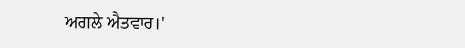ਅਗਲੇ ਐਤਵਾਰ।'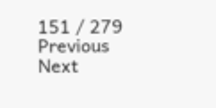151 / 279
Previous
Next